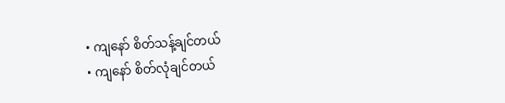• ကျနော် စိတ်သန့်ချင်တယ်
• ကျနော် စိတ်လုံချင်တယ်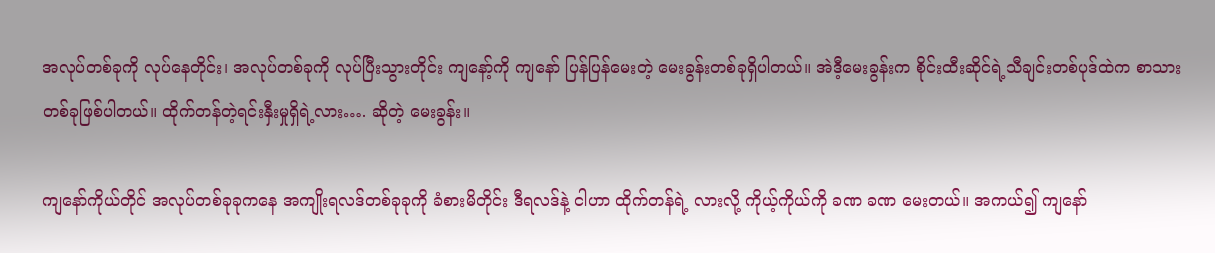အလုပ်တစ်ခုကို လုပ်နေတိုင်း၊ အလုပ်တစ်ခုကို လုပ်ပြီးသွားတိုင်း ကျနော့်ကို ကျနော် ပြန်ပြန်မေးတဲ့ မေးခွန်းတစ်ခုရှိပါတယ်။ အဲဒီ့မေးခွန်းက စိုင်းထီးဆိုင်ရဲ့သီချင်းတစ်ပုဒ်ထဲက စာသားတစ်ခုဖြစ်ပါတယ်။ ထိုက်တန်တဲ့ရင်းနှီးမှုရှိရဲ့လား…. ဆိုတဲ့ မေးခွန်း။

ကျနော်ကိုယ်တိုင် အလုပ်တစ်ခုခုကနေ အကျိုးရလဒ်တစ်ခုခုကို ခံစားမိတိုင်း ဒီရလဒ်နဲ့ ငါဟာ ထိုက်တန်ရဲ့ လားလို့ ကိုယ့်ကိုယ်ကို ခဏ ခဏ မေးတယ်။ အကယ်၍ ကျနော်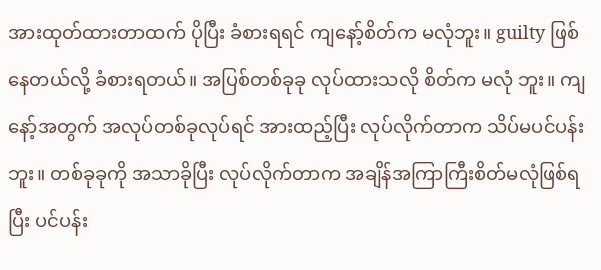အားထုတ်ထားတာထက် ပိုပြီး ခံစားရရင် ကျနော့်စိတ်က မလုံဘူး။ guilty ဖြစ်နေတယ်လို့ ခံစားရတယ်။ အပြစ်တစ်ခုခု လုပ်ထားသလို စိတ်က မလုံ ဘူး။ ကျနော့်အတွက် အလုပ်တစ်ခုလုပ်ရင် အားထည့်ပြီး လုပ်လိုက်တာက သိပ်မပင်ပန်းဘူး။ တစ်ခုခုကို အသာခိုပြီး လုပ်လိုက်တာက အချိန်အကြာကြီးစိတ်မလုံဖြစ်ရပြီး ပင်ပန်း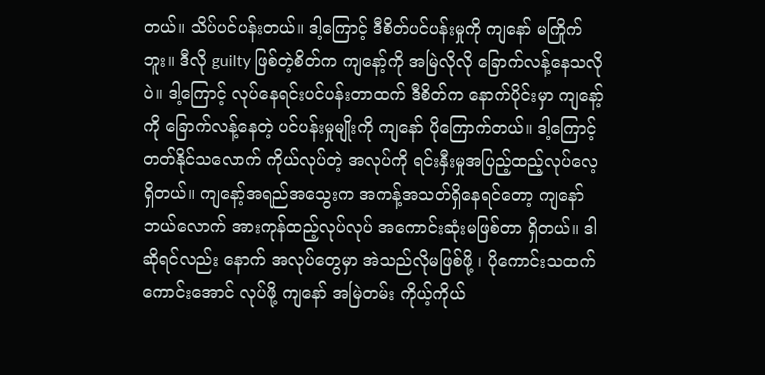တယ်။ သိပ်ပင်ပန်းတယ်။ ဒါ့ကြောင့် ဒီစိတ်ပင်ပန်းမှုကို ကျနော် မကြိုက်ဘူး။ ဒီလို guilty ဖြစ်တဲ့စိတ်က ကျနော့်ကို အမြဲလိုလို ခြောက်လန့်နေသလိုပဲ။ ဒါ့ကြောင့် လုပ်နေရင်းပင်ပန်းတာထက် ဒီစိတ်က နောက်ပိုင်းမှာ ကျနော့်ကို ခြောက်လန့်နေတဲ့ ပင်ပန်းမှုမျိုးကို ကျနော် ပိုကြောက်တယ်။ ဒါ့ကြောင့် တတ်နိုင်သလောက် ကိုယ်လုပ်တဲ့ အလုပ်ကို ရင်းနှီးမှုအပြည့်ထည့်လုပ်လေ့ရှိတယ်။ ကျနော့်အရည်အသွေးက အကန့်အသတ်ရှိနေရင်တော့ ကျနော် ဘယ်လောက် အားကုန်ထည့်လုပ်လုပ် အကောင်းဆုံးမဖြစ်တာ ရှိတယ်။ ဒါဆိုရင်လည်း နောက် အလုပ်တွေမှာ အဲသည်လိုမဖြစ်ဖို့ ၊ ပိုကောင်းသထက်ကောင်းအောင် လုပ်ဖို့ ကျနော် အမြဲတမ်း ကိုယ့်ကိုယ်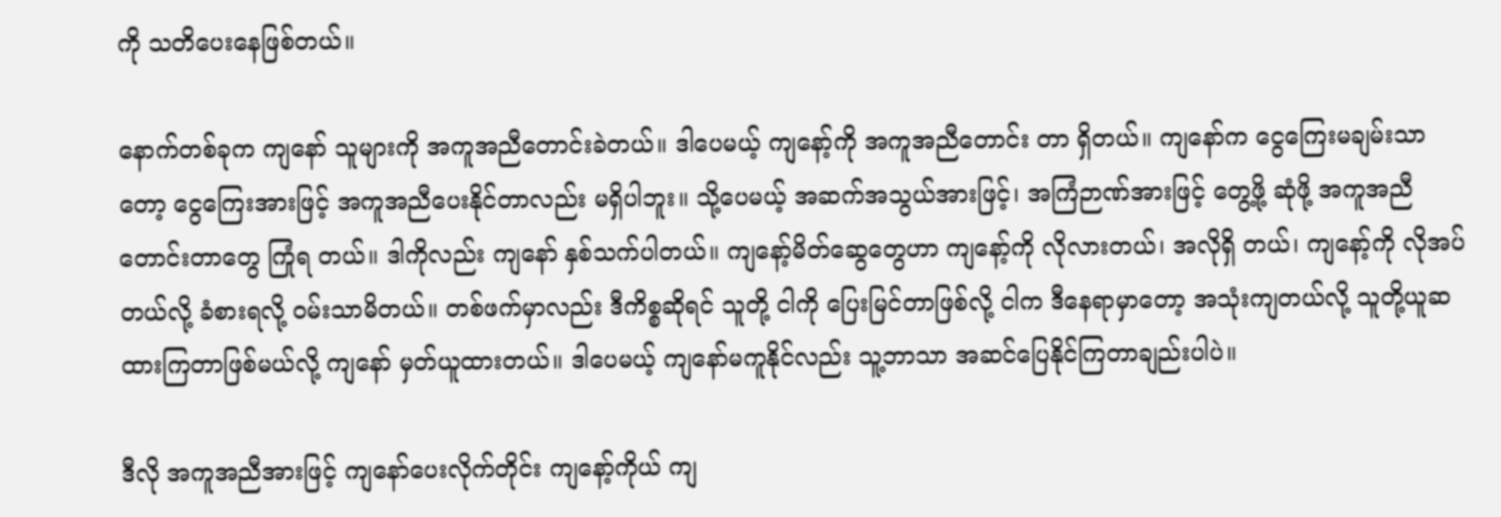ကို သတိပေးနေဖြစ်တယ်။

နောက်တစ်ခုက ကျနော် သူများကို အကူအညီတောင်းခဲတယ်။ ဒါပေမယ့် ကျနော့်ကို အကူအညီတောင်း တာ ရှိတယ်။ ကျနော်က ငွေကြေးမချမ်းသာတော့ ငွေကြေးအားဖြင့် အကူအညီပေးနိုင်တာလည်း မရှိပါဘူး။ သို့ပေမယ့် အဆက်အသွယ်အားဖြင့်၊ အကြံဉာဏ်အားဖြင့် တွေ့ဖို့ ဆုံဖို့ အကူအညီတောင်းတာတွေ ကြုံရ တယ်။ ဒါကိုလည်း ကျနော် နှစ်သက်ပါတယ်။ ကျနော့်မိတ်ဆွေတွေဟာ ကျနော့်ကို လိုလားတယ်၊ အလိုရှိ တယ်၊ ကျနော့်ကို လိုအပ်တယ်လို့ ခံစားရလို့ ဝမ်းသာမိတယ်။ တစ်ဖက်မှာလည်း ဒီကိစ္စဆိုရင် သူတို့ ငါကို ပြေးမြင်တာဖြစ်လို့ ငါက ဒီနေရာမှာတော့ အသုံးကျတယ်လို့ သူတို့ယူဆထားကြတာဖြစ်မယ်လို့ ကျနော် မှတ်ယူထားတယ်။ ဒါပေမယ့် ကျနော်မကူနိုင်လည်း သူ့ဘာသာ အဆင်ပြေနိုင်ကြတာချည်းပါပဲ။

ဒီလို အကူအညီအားဖြင့် ကျနော်ပေးလိုက်တိုင်း ကျနော့်ကိုယ် ကျ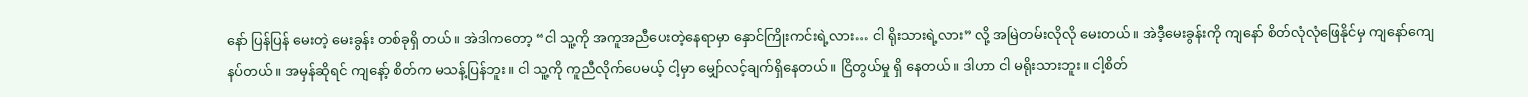နော် ပြန်ပြန် မေးတဲ့ မေးခွန်း တစ်ခုရှိ တယ်။ အဲဒါကတော့ “ငါ သူ့ကို အကူအညီပေးတဲ့နေရာမှာ နှောင်ကြိုးကင်းရဲ့လား… ငါ ရိုးသားရဲ့လား” လို့ အမြဲတမ်းလိုလို မေးတယ်။ အဲဒီ့မေးခွန်းကို ကျနော် စိတ်လုံလုံဖြေနိုင်မှ ကျနော်ကျေနပ်တယ်။ အမှန်ဆိုရင် ကျနော့် စိတ်က မသန့်ပြန်ဘူး။ ငါ သူ့ကို ကူညီလိုက်ပေမယ့် ငါ့မှာ မျှော်လင့်ချက်ရှိနေတယ်။ ငြိတွယ်မှု ရှိ နေတယ်။ ဒါဟာ ငါ မရိုးသားဘူး။ ငါ့စိတ်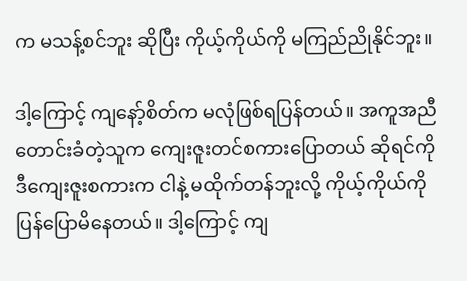က မသန့်စင်ဘူး ဆိုပြီး ကိုယ့်ကိုယ်ကို မကြည်ညိုနိုင်ဘူး။

ဒါ့ကြောင့် ကျနော့်စိတ်က မလုံဖြစ်ရပြန်တယ်။ အကူအညီတောင်းခံတဲ့သူက ကျေးဇူးတင်စကားပြောတယ် ဆိုရင်ကို ဒီကျေးဇူးစကားက ငါနဲ့ မထိုက်တန်ဘူးလို့ ကိုယ့်ကိုယ်ကို ပြန်ပြောမိနေတယ်။ ဒါ့ကြောင့် ကျ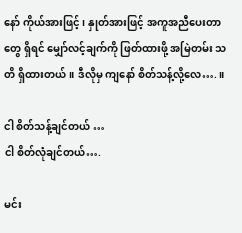နော် ကိုယ်အားဖြင့် ၊ နှုတ်အားဖြင့် အကူအညီပေးတာတွေ ရှိရင် မျှော်လင့်ချက်ကို ဖြတ်ထားဖို့ အမြဲတမ်း သတိ ရှိထားတယ်။ ဒီလိုမှ ကျနော် စိတ်သန့်လို့လေ….။

ငါ စိတ်သန့်ချင်တယ် …
ငါ စိတ်လုံချင်တယ်….

မင်း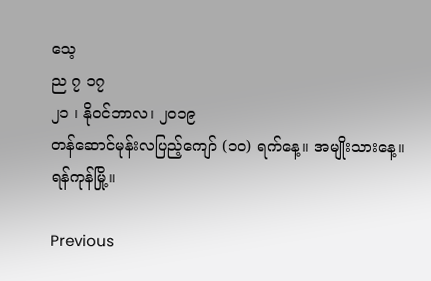သေ့
ည ၇ ၁၇
၂၁ ၊ နိုဝင်ဘာလ၊ ၂၀၁၉
တန်ဆောင်မုန်းလပြည့်ကျော် (၁၀) ရက်နေ့။ အမျိုးသားနေ့။
ရန်ကုန်မြို့။

Previous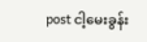post ငါ့မေးခွန်း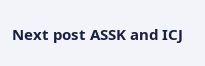Next post ASSK and ICJ